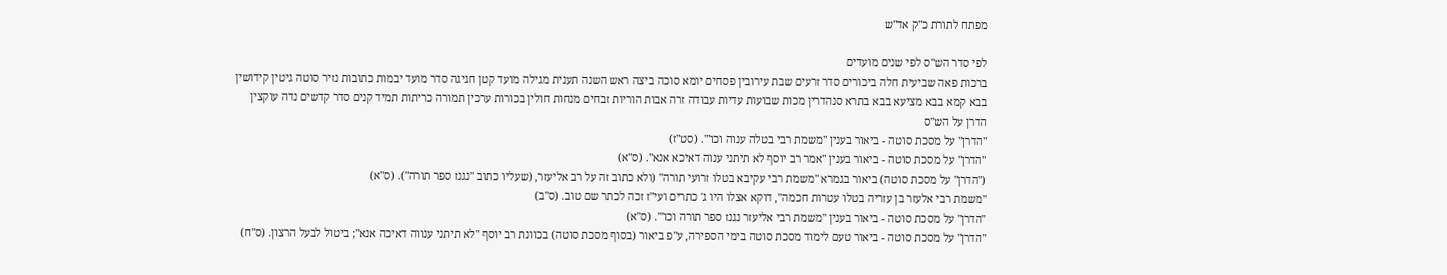מפתח לתורת כ"ק אד"ש

לפי סדר הש"ס לפי שנים מועדים
ברכות פאה שביעית חלה ביכורים סדר זרעים שבת עירובין פסחים יומא סוכה ביצה ראש השנה תענית מגילה מועד קטן חגיגה סדר מועד יבמות כתובות נזיר סוטה גיטין קידושין בבא קמא בבא מציעא בבא בתרא סנהדרין מכות שבועות עדיות עבודה זרה אבות הוריות זבחים מנחות חולין בכורות ערכין תמורה כריתות תמיד קנים סדר קדשים נדה עוקצין הדרן על הש"ס
"הדרן" על מסכת סוטה - ביאור בענין "משמת רבי בטלה ענוה וכו'". (סט"ז)
"הדרן" על מסכת סוטה - ביאור בענין "אמר רב יוסף לא תיתני ענוה דאיכא אנא". (ס"א)
("הדרן" על מסכת סוטה) ביאור בגמרא "משמת רבי עקיבא בטלו זרועי תורה" (ולא כתוב זה על רב אליעזר, (שעליו כתוב "נגנז ספר תורה"). (ס"א)
"משמת רבי אלעזר בן עזריה בטלו עטרות חכמה", דוקא אצלו היו ג' כתרים ועי"ז זכה לכתר שם טוב. (ס"ב)
"הדרן" על מסכת סוטה - ביאור בענין "משמת רבי אליעזר נגנז ספר תורה וכו'". (ס"א)
"הדרן" על מסכת סוטה - ביאור טעם לימוד מסכת סוטה בימי הספירה, ע"פ ביאור (בסוף מסכת סוטה) בכוונת רב יוסף "לא תיתני ענווה דאיכה אנא"; ביטול לבעל הרצון. (ס"ח)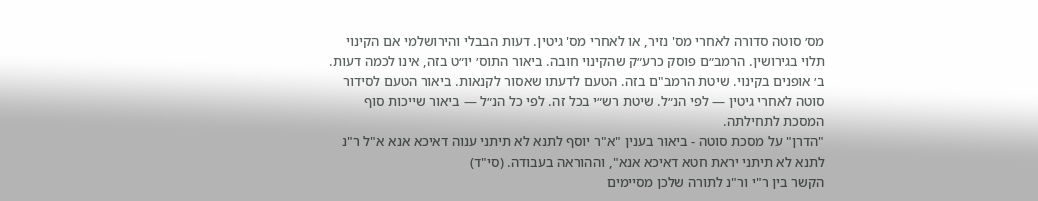מס׳ סוטה סדורה לאחרי מס' נזיר, או לאחרי מס' גיטין. דעות הבבלי והירושלמי אם הקינוי תלוי בגירושין. הרמב״ם פוסק כרע״ק שהקינוי חובה. ביאור התוס׳ יו״ט בזה, אינו לכמה דעות. ב׳ אופנים בקינוי. שיטת הרמב"ם בזה. הטעם לדעתו שאסור לקנאות. ביאור הטעם לסידור סוטה לאחרי גיטין — לפי הנ״ל. שיטת רש״י בכל זה. לפי כל הנ״ל — ביאור שייכות סוף המסכת לתחילתה.
"הדרן" על מסכת סוטה - ביאור בענין "א"ר יוסף לתנא לא תיתני ענוה דאיכא אנא א"ל ר"נ לתנא לא תיתני יראת חטא דאיכא אנא", וההוראה בעבודה. (סי"ד)
הקשר בין ר"י ור"נ לתורה שלכן מסיימים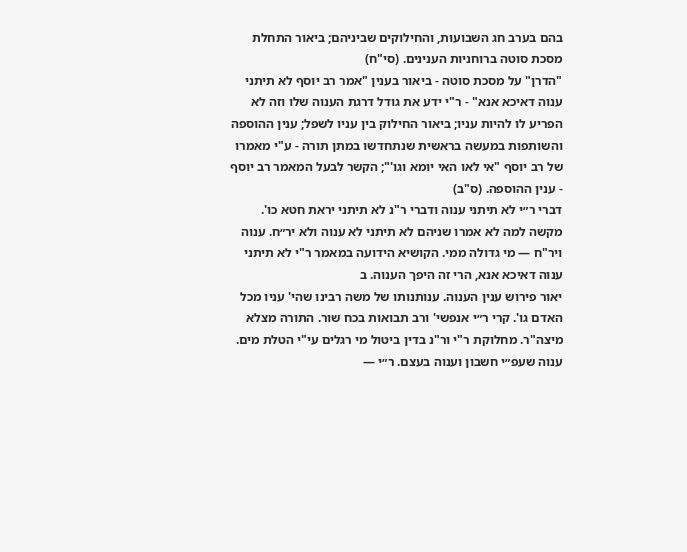בהם בערב חג השבועות, והחילוקים שביניהם; ביאור התחלת מסכת סוטה ברוחניות הענינים. (סי"ח)
"הדרן" על מסכת סוטה - ביאור בענין "אמר רב יוסף לא תיתני ענוה דאיכא אנא" - ר"י ידע את גודל דרגת הענוה שלו וזה לא הפריע לו להיות עניו; ביאור החילוק בין עניו לשפל; ענין ההוספה והשותפות במעשה בראשית שנתחדשו במתן תורה - ע"י מאמרו של רב יוסף "אי לאו האי יומא וגו'"; הקשר לבעל המאמר רב יוסף - ענין ההוספה. (ס"ב)
דברי ר״י לא תיתני ענוה ודברי ר"נ לא תיתני יראת חטא כו'. מקשה למה לא אמרו שניהם לא תיתני לא ענוה ולא יר״ח. ענוה ויר"ח — מי גדולה ממי. הקושיא הידועה במאמר ר"י לא תיתני ענוה דאיכא אנא, הרי זה היפך הענוה. ב
יאור פירוש ענין הענוה. ענותנותו של משה רבינו שהי' עניו מכל האדם גו'. קרי ר״י אנפשי' ורב תבואות בכח שור. התורה מצלא מיצה"ר. מחלוקת ר"י ור"נ בדין ביטול מי רגלים עי"י הטלת מים. ענוה שעפ״י חשבון וענוה בעצם. ר״י —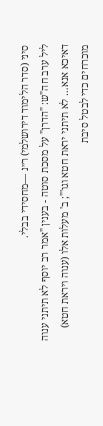סיני (סדר הלימוד דירושלמי) ר״נ —מחסידי בבלי.
ליל ערב חה"ש: "הדרן" על מסכת סוטה - בענין "אמר רב יוסף לא תיתני ענוה דאיכא אנא… לא תיתני יראת חטא וגו'"; ב' מעלות אלו (ענוה ויראת חטא) מוכרחים כדי לבטל סיבת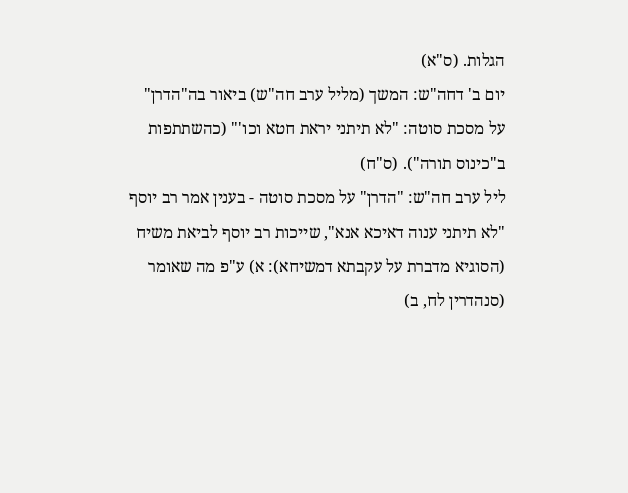הגלות. (ס"א)
יום ב' דחה"ש: המשך (מליל ערב חה"ש) ביאור בה"הדרן" על מסכת סוטה: "לא תיתני יראת חטא וכו'" (כהשתתפות ב"כינוס תורה"). (ס"ח)
ליל ערב חה"ש: "הדרן" על מסכת סוטה - בענין אמר רב יוסף "לא תיתני ענוה דאיכא אנא", שייכות רב יוסף לביאת משיח (הסוגיא מדברת על עקבתא דמשיחא): א) ע"פ מה שאומר (סנהדרין לח, ב)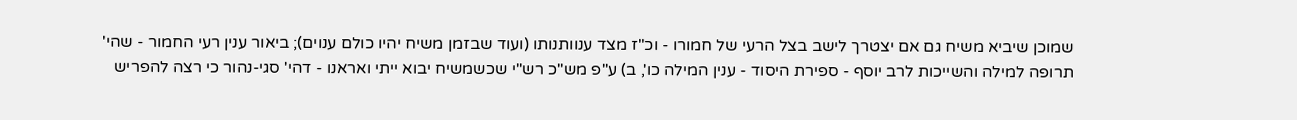שמוכן שיביא משיח גם אם יצטרך לישב בצל הרעי של חמורו - וכ"ז מצד ענוותנותו (ועוד שבזמן משיח יהיו כולם ענוים); ביאור ענין רעי החמור - שהי' תרופה למילה והשייכות לרב יוסף - ספירת היסוד - ענין המילה כו', ב) ע"פ מש"כ רש"י שכשמשיח יבוא ייתי ואראנו - דהי' סגי-נהור כי רצה להפריש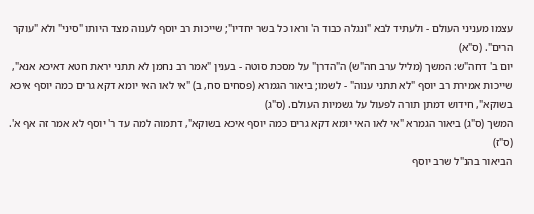עצמו מעניני העולם - ולעתיד לבא "ונגלה כבוד ה' וראו כל בשר יחדיו"; שייכות רב יוסף לענוה מצד היותו "סיני" ולא "עוקר הרים". (ס"א)
יום ב' דחה"ש: המשך (מליל ערב חה"ש) ה"הדרן" על מסכת סוטה - בענין "אמר רב נחמן לא תתני יראת חטא דאיכא אנא", שייכות אמירת רב יוסף "לא תתני ענוה" - לשמו; ביאור הגמרא (פסחים סח, ב) "אי לאו האי יומא דקא גרים כמה יוסף איכא בשוקא", חידוש דמתן תורה לפעול על גשמיות העולם. (ס"ג)
המשך (ס"ג) ביאור הגמרא "אי לאו האי יומא דקא גרים כמה יוסף איכא בשוקא", דתמוה למה עד ר' יוסף לא אמר זה אף א'. (ס"ז)
הביאור בהנ"ל שרב יוסף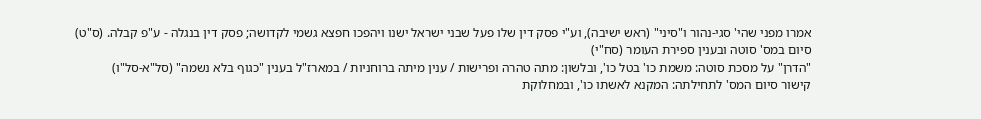אמרו מפני שהי' סגי-נהור ו"סיני" (ראש ישיבה), וע"י פסק דין שלו פעל שבני ישראל ישנו ויהפכו חפצא גשמי לקדושה; פסק דין בנגלה - ע"פ קבלה. (ס"ט)
סיום במס' סוטה ובענין ספירת העומר (סח"י)
"הדרן" על מסכת סוטה: משמת כו' בטל כו', ובלשון: מתה טהרה ופרישות / ענין מיתה ברוחניות / במארז"ל בענין "כגוף בלא נשמה" (סל"א-סל"ו)
קישור סיום המס' לתחילתה: המקנא לאשתו כו', ובמחלוקת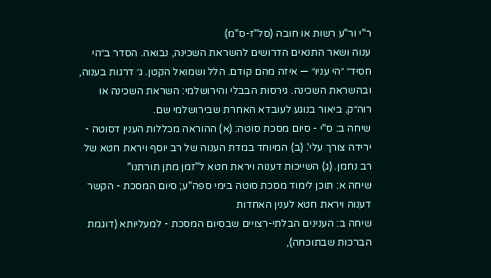ר"י ור"ע רשות או חובה (סל"ז-ס"מ)
ענוה ושאר התנאים הדרושים להשראת השכינה, נבואה. הסדר ב״הי חסיד״ ״הי עניו״ — איזה מהם קודם. הלל ושמואל הקטן. ג׳ דרגות בענוה, ובהשראת השכינה. גירסות הבבלי והירושלמי: השראת השכינה או רוה״ק. ביאור בנוגע לעובדא האחרת שבירושלמי שם.
שיחה ב: ס"י - סיום מסכת סוטה: (א) ההוראה מכללות הענין דסוטה - ירידה צורך עלי'. (ב) המיוחד במדת הענוה של רב יוסף ויראת חטא של רב נחמן. (ג) השייכות דענוה ויראת חטא ל"זמן מתן תורתנו"
שיחה א: תוכן לימוד מסכת סוטה בימי ספה"ע; סיום המסכת - הקשר דענוה ויראת חטא לענין האחדות
שיחה ב: הענינים הבלתי-רצויים שבסיום המסכת - למעליותא (דוגמת הברכות שבתוכחה),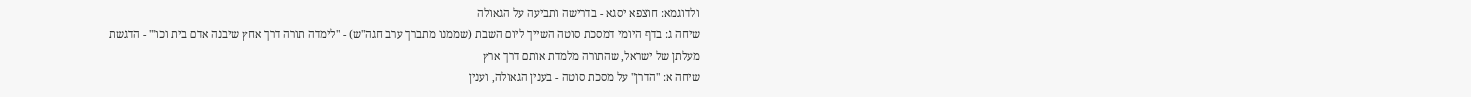ולדוגמא: חוצפא יסגא - בדרישה ותביעה על הגאולה
שיחה ג: בדף היומי דמסכת סוטה השייך ליום השבת (שממנו מתברך ערב חגה"ש) - "לימדה תורה דרך אחץ שיבנה אדם בית וכו'" - הדגשת מעלתן של ישראל, שהתורה מלמדת אותם דרך ארץ
שיחה א: "הדרן" על מסכת סוטה - בענין הגאולה, וענין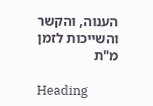הענוה, והקשר והשייכות לזמן מ"ת

Heading